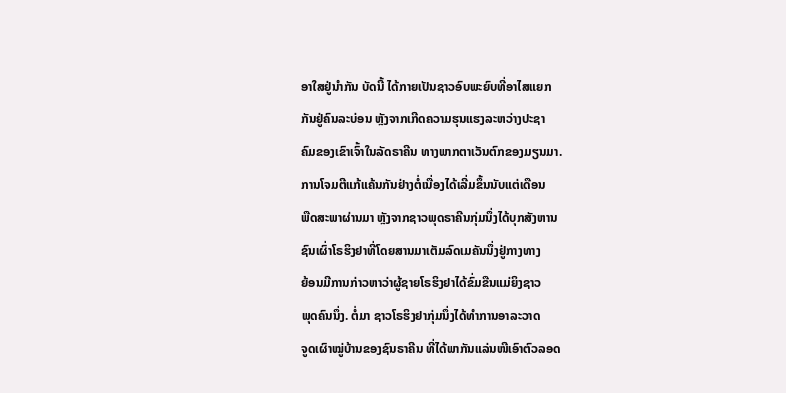ອາໃສຢູ່ນໍາກັນ ບັດນີ້ ໄດ້ກາຍເປັນຊາວອົບພະຍົບທີ່ອາໄສແຍກ
ກັນຢູ່ຄົນລະບ່ອນ ຫຼັງຈາກເກີດຄວາມຮຸນແຮງລະຫວ່າງປະຊາ
ຄົມຂອງເຂົາເຈົ້າໃນລັດຣາຄີນ ທາງພາກຕາເວັນຕົກຂອງມຽນມາ.
ການໂຈມຕີແກ້ແຄ້ນກັນຢ່າງຕໍ່ເນື່ອງໄດ້ເລີ່ມຂຶ້ນນັບແຕ່ເດືອນ
ພືດສະພາຜ່ານມາ ຫຼັງຈາກຊາວພຸດຣາຄີນກຸ່ມນຶ່ງໄດ້ບຸກສັງຫານ
ຊົນເຜົ່າໂຣຮິງຢາທີ່ໂດຍສານມາເຕັມລົດເມຄັນນຶ່ງຢູ່ກາງທາງ
ຍ້ອນມີການກ່າວຫາວ່າຜູ້ຊາຍໂຣຮິງຢາໄດ້ຂົ່ມຂືນແມ່ຍິງຊາວ
ພຸດຄົນນຶ່ງ. ຕໍ່ມາ ຊາວໂຣຮິງຢາກຸ່ມນຶ່ງໄດ້ທໍາການອາລະວາດ
ຈູດເຜົາໝູ່ບ້ານຂອງຊົນຣາຄີນ ທີ່ໄດ້ພາກັນແລ່ນໜີເອົາຕົວລອດ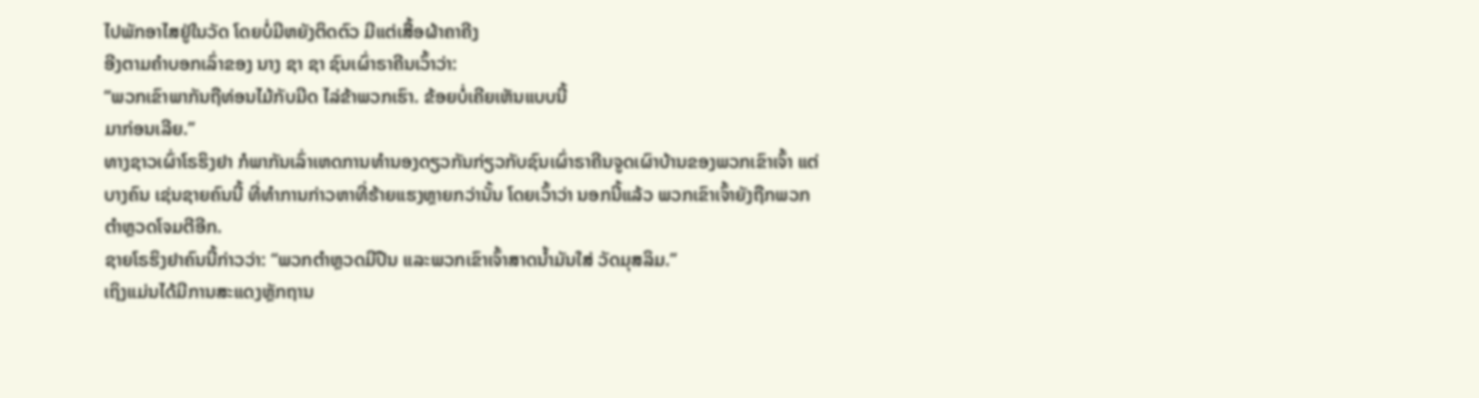ໄປພັກອາໄສຢູ່ໃນວັດ ໂດຍບໍ່ມີຫຍັງຕິດຕົວ ມີແຕ່ເສື້ອຜ້າຄາຄີງ
ອີງຕາມຄໍາບອກເລົ່າຂອງ ນາງ ຊາ ຊາ ຊົນເຜົ່າຣາຄີນເວົ້າວ່າ:
“ພວກເຂົາພາກັນຖືທ່ອນໄມ້ກັບມີດ ໄລ່ຂ້າພວກເຮົາ. ຂ້ອຍບໍ່ເຄີຍເຫັນແບບນີ້
ມາກ່ອນເລີຍ.”
ທາງຊາວເຜົ່າໂຣຮິງຢາ ກໍພາກັນເລົ່າເຫດການທໍານອງດຽວກັນກ່ຽວກັບຊົນເຜົ່າຣາຄີນຈູດເຜົາບ້ານຂອງພວກເຂົາເຈົ້າ ແຕ່ບາງຄົນ ເຊ່ນຊາຍຄົນນີ້ ທີ່ທໍາການກ່າວຫາທີ່ຮ້າຍແຮງຫຼາຍກວ່ານັ້ນ ໂດຍເວົ້າວ່າ ນອກນີ້ແລ້ວ ພວກເຂົາເຈົ້າຍັງຖືກພວກຕໍາຫຼວດໂຈມຕີອີກ.
ຊາຍໂຣຮິງຢາຄົນນີ້ກ່າວວ່າ: “ພວກຕໍາຫຼວດມີປືນ ແລະພວກເຂົາເຈົ້າສາດນໍ້າມັນໃສ່ ວັດມຸສລິມ.”
ເຖິງແມ່ນໄດ້ມີການສະແດງຫຼັກຖານ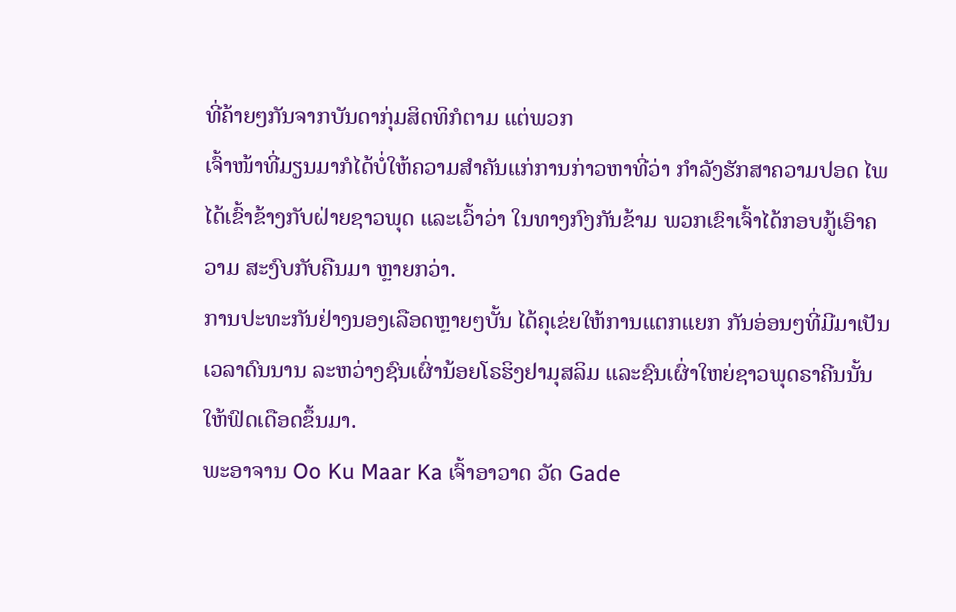ທີ່ຄ້າຍໆກັນຈາກບັນດາກຸ່ມສິດທິກໍຕາມ ແຕ່ພວກ
ເຈົ້າໜ້າທີ່ມຽນມາກໍໄດ້ບໍ່ໃຫ້ຄວາມສໍາຄັນແກ່ການກ່າວຫາທີ່ວ່າ ກໍາລັງຮັກສາຄວາມປອດ ໄພໄດ້ເຂົ້າຂ້າງກັບຝ່າຍຊາວພຸດ ແລະເວົ້າວ່າ ໃນທາງກົງກັນຂ້າມ ພວກເຂົາເຈົ້າໄດ້ກອບກູ້ເອົາຄວາມ ສະງົບກັບຄືນມາ ຫຼາຍກວ່າ.
ການປະທະກັນຢ່າງນອງເລືອດຫຼາຍໆບັ້ນ ໄດ້ຄຸເຂ່ຍໃຫ້ການແຕກແຍກ ກັນອ່ອນໆທີ່ມີມາເປັນເວລາດົນນານ ລະຫວ່າງຊົນເຜົ່ານ້ອຍໂຣຮິງຢາມຸສລິມ ແລະຊົນເຜົ່າໃຫຍ່ຊາວພຸດຣາຄີນນັ້ນ ໃຫ້ຟົດເດືອດຂຶ້ນມາ.
ພະອາຈານ Oo Ku Maar Ka ເຈົ້າອາວາດ ວັດ Gade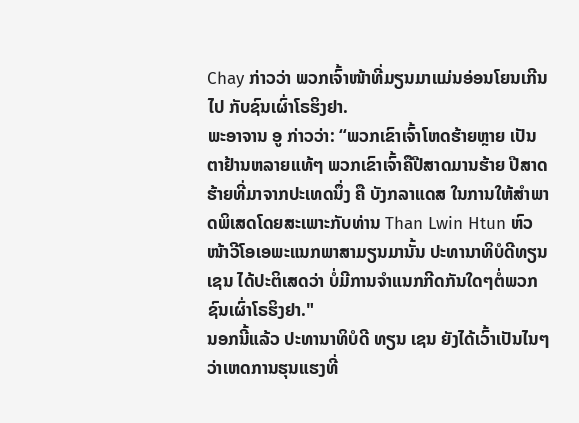Chay ກ່າວວ່າ ພວກເຈົ້າໜ້າທີ່ມຽນມາແມ່ນອ່ອນໂຍນເກີນໄປ ກັບຊົນເຜົ່າໂຣຮິງຢາ.
ພະອາຈານ ອູ ກ່າວວ່າ: “ພວກເຂົາເຈົ້າໂຫດຮ້າຍຫຼາຍ ເປັນຕາຢ້ານຫລາຍແທ້ໆ ພວກເຂົາເຈົ້າຄືປີສາດມານຮ້າຍ ປີສາດຮ້າຍທີ່ມາຈາກປະເທດນຶ່ງ ຄື ບັງກລາແດສ ໃນການໃຫ້ສໍາພາດພິເສດໂດຍສະເພາະກັບທ່ານ Than Lwin Htun ຫົວໜ້າວີໂອເອພະແນກພາສາມຽນມານັ້ນ ປະທານາທິບໍດີທຽນເຊນ ໄດ້ປະຕິເສດວ່າ ບໍ່ມີການຈໍາແນກກີດກັນໃດໆຕໍ່ພວກຊົນເຜົ່າໂຣຮິງຢາ."
ນອກນີ້ແລ້ວ ປະທານາທິບໍດີ ທຽນ ເຊນ ຍັງໄດ້ເວົ້າເປັນໄນໆວ່າເຫດການຮຸນແຮງທີ່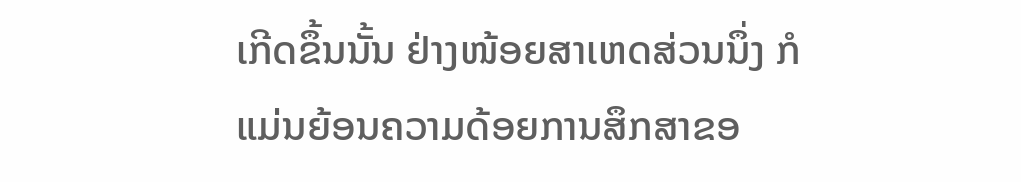ເກີດຂຶ້ນນັ້ນ ຢ່າງໜ້ອຍສາເຫດສ່ວນນຶ່ງ ກໍແມ່ນຍ້ອນຄວາມດ້ອຍການສຶກສາຂອ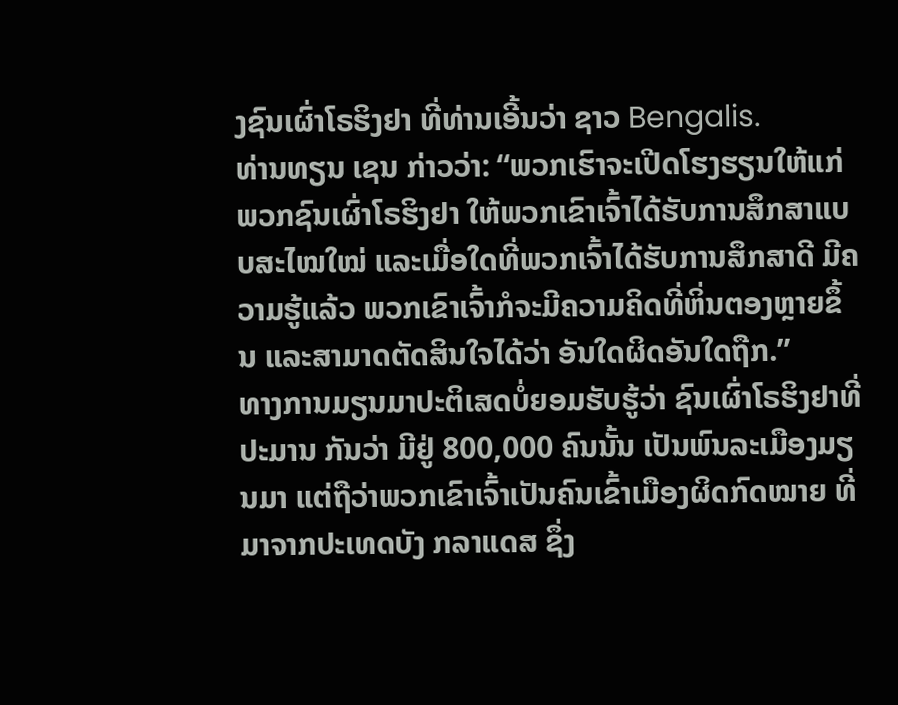ງຊົນເຜົ່າໂຣຮິງຢາ ທີ່ທ່ານເອີ້ນວ່າ ຊາວ Bengalis.
ທ່ານທຽນ ເຊນ ກ່າວວ່າ: “ພວກເຮົາຈະເປີດໂຮງຮຽນໃຫ້ແກ່ພວກຊົນເຜົ່າໂຣຮິງຢາ ໃຫ້ພວກເຂົາເຈົ້າໄດ້ຮັບການສຶກສາແບບສະໄໝໃໝ່ ແລະເມື່ອໃດທີ່ພວກເຈົ້າໄດ້ຮັບການສຶກສາດີ ມີຄວາມຮູ້ແລ້ວ ພວກເຂົາເຈົ້າກໍຈະມີຄວາມຄິດທີ່ຫິ່ນຕອງຫຼາຍຂຶ້ນ ແລະສາມາດຕັດສິນໃຈໄດ້ວ່າ ອັນໃດຜິດອັນໃດຖືກ.”
ທາງການມຽນມາປະຕິເສດບໍ່ຍອມຮັບຮູ້ວ່າ ຊົນເຜົ່າໂຣຮິງຢາທີ່ປະມານ ກັນວ່າ ມີຢູ່ 800,000 ຄົນນັ້ນ ເປັນພົນລະເມືອງມຽນມາ ແຕ່ຖືວ່າພວກເຂົາເຈົ້າເປັນຄົນເຂົ້າເມືອງຜິດກົດໝາຍ ທີ່ມາຈາກປະເທດບັງ ກລາແດສ ຊຶ່ງ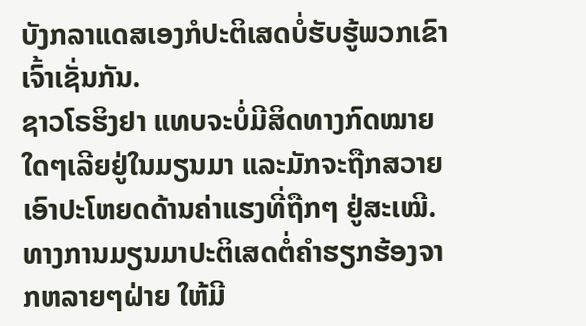ບັງກລາແດສເອງກໍປະຕິເສດບໍ່ຮັບຮູ້ພວກເຂົາເຈົ້າເຊັ່ນກັນ.
ຊາວໂຣຮິງຢາ ແທບຈະບໍ່ມີສິດທາງກົດໝາຍໃດໆເລີຍຢູ່ໃນມຽນມາ ແລະມັກຈະຖືກສວາຍເອົາປະໂຫຍດດ້ານຄ່າແຮງທີ່ຖືກໆ ຢູ່ສະເໝີ.
ທາງການມຽນມາປະຕິເສດຕໍ່ຄໍາຮຽກຮ້ອງຈາກຫລາຍໆຝ່າຍ ໃຫ້ມີ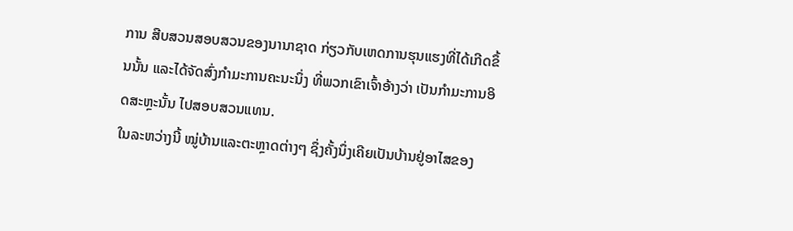ການ ສືບສວນສອບສວນຂອງນານາຊາດ ກ່ຽວກັບເຫດການຮຸນແຮງທີ່ໄດ້ເກີດຂຶ້ນນັ້ນ ແລະໄດ້ຈັດສົ່ງກໍາມະການຄະນະນຶ່ງ ທີ່ພວກເຂົາເຈົ້າອ້າງວ່າ ເປັນກໍາມະການອິດສະຫຼະນັ້ນ ໄປສອບສວນແທນ.
ໃນລະຫວ່າງນີ້ ໝູ່ບ້ານແລະຕະຫຼາດຕ່າງໆ ຊຶ່ງຄັ້ງນຶ່ງເຄີຍເປັນບ້ານຢູ່ອາໄສຂອງ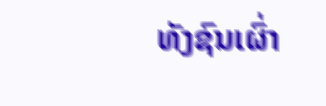ທັງຊົນເຜົ່າ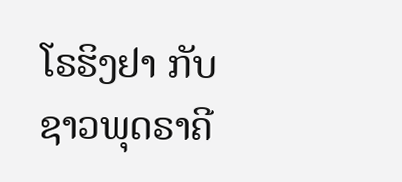ໂຣຮິງຢາ ກັບຊາວພຸດຣາຄີ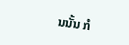ນນັ້ນ ກໍ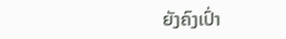ຍັງຄົງເປົ່າ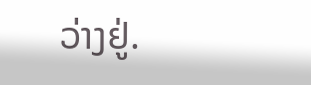ວ່າງຢູ່.